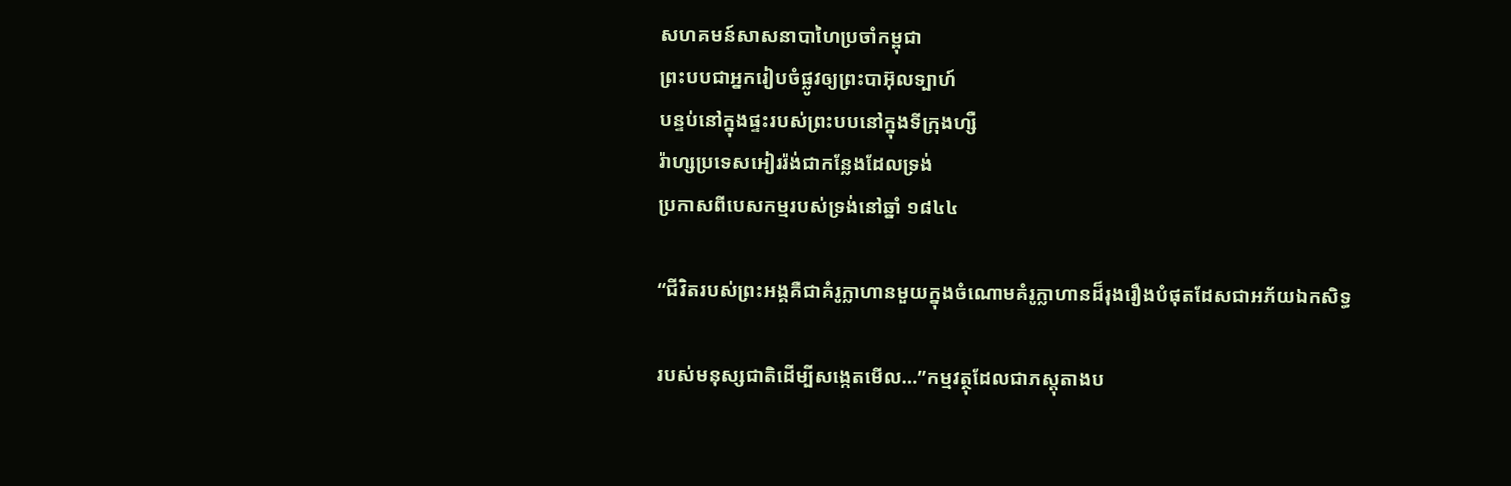សហគមន៍សាសនាបាហៃប្រចាំកម្ពុជា
ព្រះបបជាអ្នករៀបចំផ្លូវឲ្យព្រះបាអ៊ុលទ្បាហ៍
បន្ទប់នៅក្នុងផ្ទះរបស់ព្រះបបនៅក្នុងទីក្រុងហ្សឺ
រ៉ាហ្សប្រទេសអៀររ៉ង់ជាកន្លែងដែលទ្រង់
ប្រកាសពីបេសកម្មរបស់ទ្រង់នៅឆ្នាំ ១៨៤៤

“ជីវិតរបស់ព្រះអង្គគឺជាគំរូក្លាហានមួយក្នុងចំណោមគំរូក្លាហានដ៏រុងរឿងបំផុតដែសជាអភ័យឯកសិទ្ធ

របស់មនុស្សជាតិដើម្បីសង្កេតមើល…”កម្មវត្ថុដែលជាភស្តុតាងប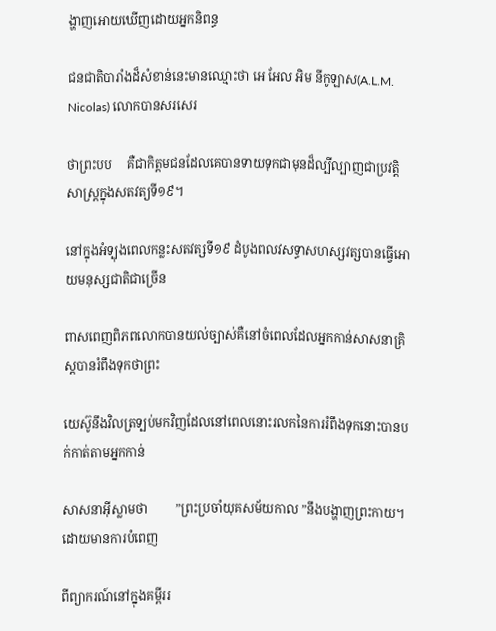ង្ហាញអោយឃើញដោយអ្នកនិពន្ធ

ជនជាតិបារាំងដ៏សំខាន់នេះមានឈ្មោះថា អេ អែល អិម នីកូឡាស(A.L.M. Nicolas) លោកបានសរសេរ

ថាព្រះបប     គឺជាកិត្តមជនដែលគេបានទាយទុកជាមុនដ៏ល្បីល្បាញជាប្រវត្តិសាស្រ្តក្នុងសតវត្យទី១៩។

នៅក្នុងអំទ្បុងពេលកន្លះសតវត្សទី១៩ ដំបូងពលវសទ្ធាសហស្សវត្សបានធ្វើអោយមនុស្សជាតិជាច្រើន

ពាសពេញពិភពលោកបានយល់ច្បាស់គឺនៅចំពេលដែលអ្នកកាន់សាសនាគ្រិស្តបានរំពឹងទុកថាព្រះ

យេស៊ូនឹងវិលត្រទ្បប់មកវិញដែលនៅពេលនោះរលកនៃការរំពឹងទុកនោះបានបក់កាត់តាមអ្នកកាន់

សាសនាអ៊ីស្លាមថា         ”ព្រះប្រចាំយុគសម័យកាល ”នឹងបង្ហាញព្រះកាយ។ដោយមានការបំពេញ

ពីព្យាករណ៍នៅក្នុងគម្ពីររ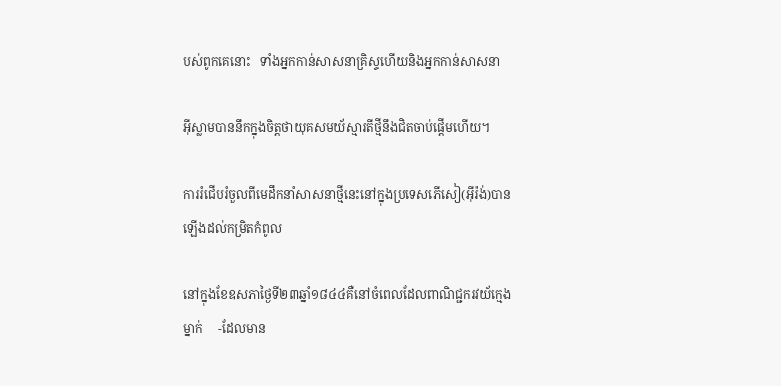បស់ពូកគេនោះ   ទាំងអ្នកកាន់សាសនាគ្រិស្ទហើយនិងអ្នកកាន់សាសនា

អ៊ីស្លាមបាននឹកក្នុងចិត្តថាយុគសមយ័ស្មារតីថ្មីនឹងជិតចាប់ផ្តើមហើយ។

ការរំជើបរំចួលពីមេដឹកនាំសាសនាថ្មីនេះនៅក្នុងប្រទេសភើសៀ(អ៊ីរ៉ង់)បានឡើងដល់កម្រិតកំពូល

នៅក្នុងខែឧសភាថ្ងៃទី២៣ឆ្នាំ១៨៤៤គឺនៅចំពេលដែលពាណិជ្ជករវយ័ក្មេងម្នាក់     -ដែលមាន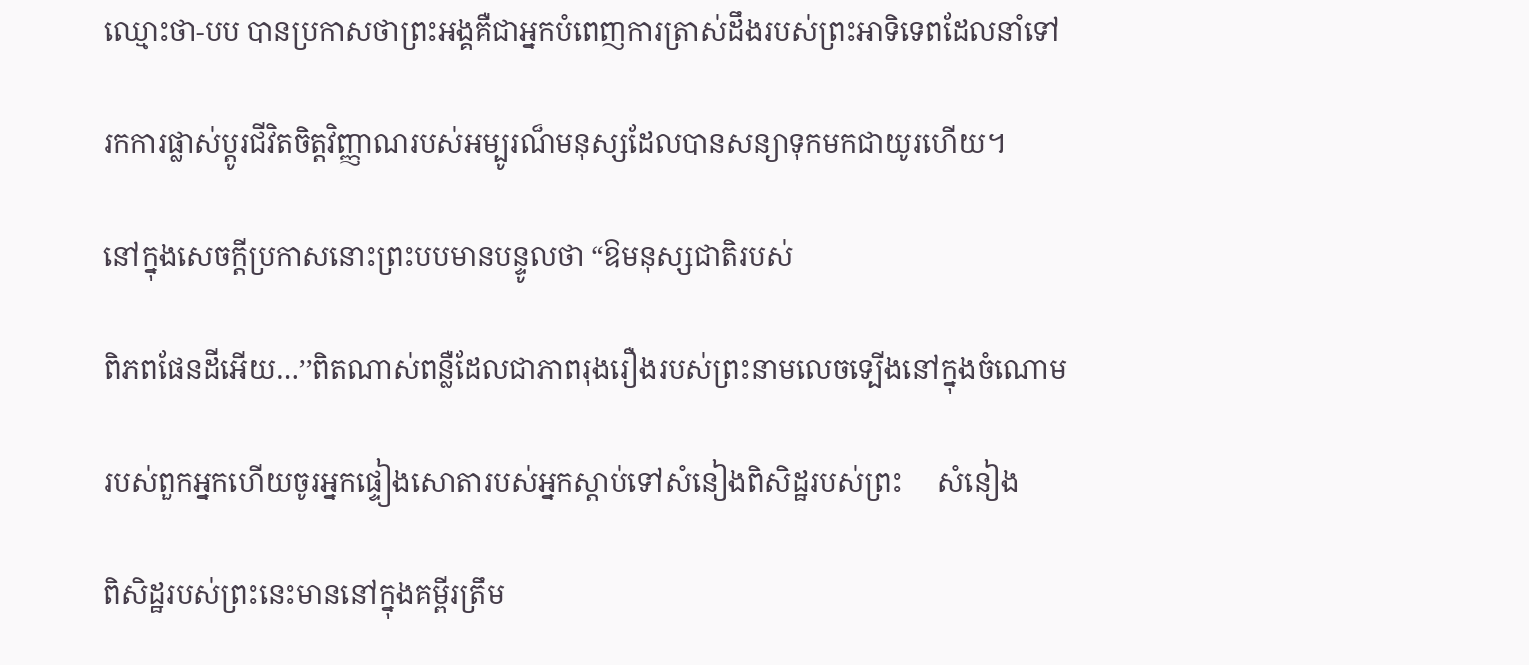ឈ្មោះថា-បប បានប្រកាសថាព្រះអង្គគឺជាអ្នកបំពេញការត្រាស់ដឹងរបស់ព្រះអាទិទេពដែលនាំទៅ

រកការផ្លាស់ប្ដូរជីវិតចិត្តវិញ្ញាណរបស់អម្បូរណ៏មនុស្សដែលបានសន្យាទុកមកជាយូរហើយ។

នៅក្នុងសេចក្ដីប្រកាសនោះព្រះបបមានបន្ទូលថា “ឱមនុស្សជាតិរបស់

ពិភពផែនដីអើយ…’’ពិតណាស់ពន្លឺដែលជាភាពរុងរឿងរបស់ព្រះនាមលេចទ្បើងនៅក្នុងចំណោម

របស់ពួកអ្នកហើយចូរអ្នកផ្ទៀងសោតារបស់អ្នកស្ដាប់ទៅសំនៀងពិសិដ្ឋរបស់ព្រះ     សំនៀង

ពិសិដ្ឋរបស់ព្រះនេះមាននៅក្នុងគម្ពីរត្រឹម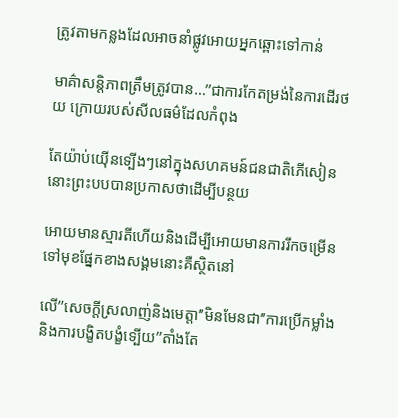ត្រូវតាមកន្លងដែលអាចនាំផ្លូវអោយអ្នកឆ្ពោះទៅកាន់

មាគ៌ាសន្តិភាពត្រឹមត្រូវបាន…’’ជាការកែតម្រង់នៃការដើរថយ ក្រោយរបស់សីលធម៌ដែលកំពុង

តែយ៉ាប់យ៉ើនទ្បើងៗនៅក្នុងសហគមន៍ជនជាតិភើសៀននោះព្រះបបបានប្រកាសថាដើម្បីបន្ថយ

អោយមានស្មារតីហើយនិងដើម្បីអោយមានការរីកចម្រើនទៅមុខផ្នែកខាងសង្គមនោះគឺស្ថិតនៅ

លើ’’សេចក្តីស្រលាញ់និងមេត្តា’’មិនមែនជា’’ការប្រើកម្លាំងនិងការបង្ខិតបង្ខំទ្បើយ’’តាំងតែ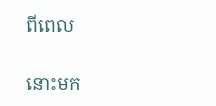ពីពេល

នោះមក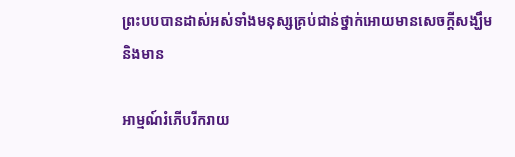ព្រះបបបានដាស់អស់ទាំងមនុស្សគ្រប់ជាន់ថ្នាក់អោយមានសេចក្ដីសង្ឃឹមនិងមាន

អាម្មណ៍រំភើបរីករាយ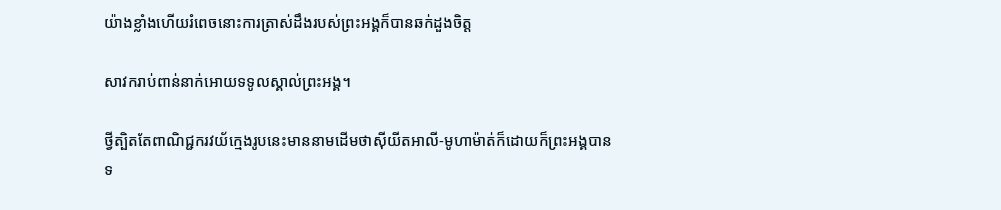យ៉ាងខ្លាំងហើយរំពេចនោះការត្រាស់ដឹងរបស់ព្រះអង្គក៏បានឆក់ដួងចិត្ត

សាវករាប់ពាន់នាក់អោយទទូលស្គាល់ព្រះអង្គ។

ថ្វីត្បិតតែពាណិជ្ជករវយ័ក្មេងរូបនេះមាននាមដើមថាស៊ីយីតអាលី-មូហាម៉ាត់ក៏ដោយក៏ព្រះអង្គបានទ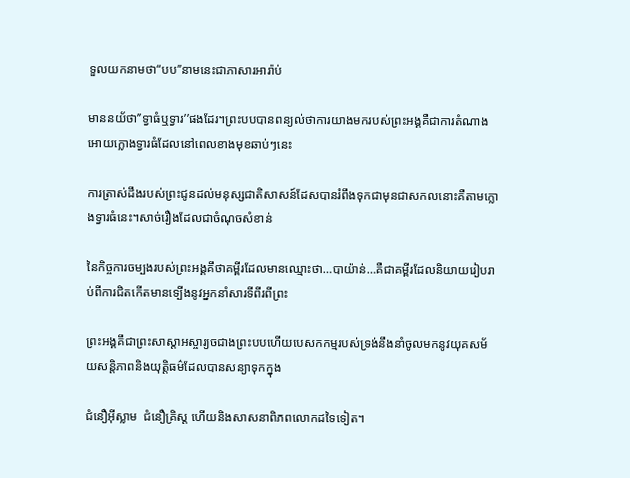ទួលយកនាមថា“បប’’នាមនេះជាភាសារអារ៉ាប់

មាននយ័ថា’’ទ្វាធំឬទ្វារ’’ផងដែរ។ព្រះបបបានពន្យល់ថាការយាងមករបស់ព្រះអង្គគឺជាការតំណាងអោយក្លោងទ្វារធំដែលនៅពេលខាងមុខឆាប់ៗនេះ

ការត្រាស់ដឹងរបស់ព្រះជូនដល់មនុស្សជាតិសាសន៍ដែសបានរំពឹងទុកជាមុនជាសកលនោះគឺតាមក្លោងទ្វារធំនេះ។សាច់រឿងដែលជាចំណុចសំខាន់

នៃកិច្ចការចម្បងរបស់ព្រះអង្គគឹថាគម្ពីរដែលមានឈ្មោះថា…បាយ៉ាន់…គឺជាគម្ពីរដែលនិយាយរៀបរាប់ពីការជិតកើតមានទ្បើងនូវអ្នកនាំសារទីពីរពីព្រះ

ព្រះអង្គគឹជាព្រះសាស្ដាអស្ចារ្យចជាងព្រះបបហើយបេសកកម្មរបស់ទ្រង់នឹងនាំចូលមកនូវយុគសម័យសន្តិភាពនិងយុត្តិធម៌ដែលបានសន្យាទុកក្នុង

ជំនឿអ៊ីស្លាម  ជំនឿគ្រិស្ត ហើយនិងសាសនាពិភពលោកដទៃទៀត។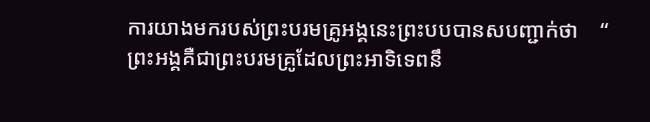ការយាងមករបស់ព្រះបរមគ្រូអង្គនេះព្រះបបបានសបញ្ជាក់ថា    “   ព្រះអង្គគឺជាព្រះបរមគ្រូដែលព្រះអាទិទេពនឹ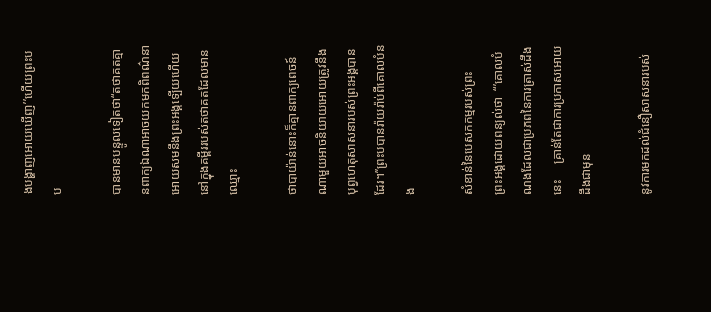ងបង្ហាញអោយឃើញ’’ហើយព្រះបប

បានមានបន្ទូលទៀតថា“តថាគតគ្មានពាក្យឯណាអាចយកមកពិពណ៌នាអោយសមនឹងព្រះអង្គទ្បើយហើយនៅក្នុងគម្ពីររបស់តថាគតដែលមានឈ្មោះ

ថាបាយ៉ាន់នោះក៏គ្មានពាក្យពេចន៍ណាមួយអាចនិយាយអោយត្រូវនឹងបុព្វហេតុសាសនារបស់ព្រះអង្គបានដែរ។’’ព្រះបបានរ៉ាយរ៉ាប់ពីគោលបំនង

សំខាន់នៃបេសកកម្មរបស់ព្រះ    ព្រះអង្គដោយពន្យល់ថា  “’គោលបំណងដែលជាប្រភពនៃការត្រាស់ដឹងនេះ     គ្រាន់តែជាការប្រកាសអោយដឹងជាមុន

នូវការមកដល់ជំនឿសាសនារបស់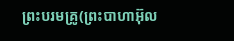ព្រះបរមគ្រូ(ព្រះបាហាអ៊ុល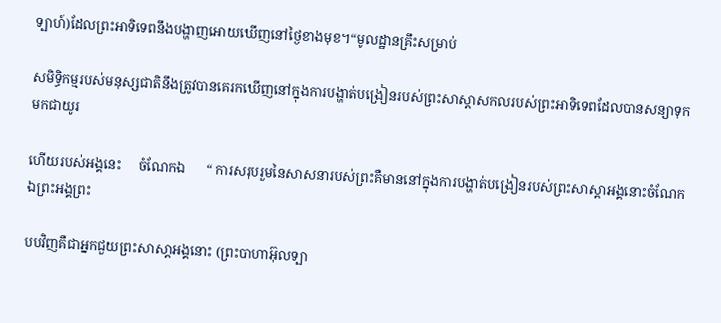ទ្បាហ៍)ដែលព្រះអាទិទេពនឹងបង្ហាញអោយឃើញនៅថ្ងៃខាងមុខ។“មូលដ្ឋានគ្រឹះសម្រាប់

សមិទ្ធិកម្មរបស់មនុស្សជាតិនឹងត្រូវបានគេរកឃើញនៅក្នុងការបង្ហាត់បង្រៀនរបស់ព្រះសាស្ដាសកលរបស់ព្រះអាទិទេពដែលបានសន្យាទុកមកជាយូរ

ហើយរបស់អង្គនេះ     ចំណែកឯ      “ ការសរុបរួមនៃសាសនារបស់ព្រះគឺមាននៅក្នុងការបង្ហាត់បង្រៀនរបស់ព្រះសាស្ដាអង្គនោះចំណែកឯព្រះអង្គព្រះ

បបវិញគឺជាអ្នកជួយព្រះសាសា្ដអង្គនោះ (ព្រះបាហាអ៊ុលទ្បា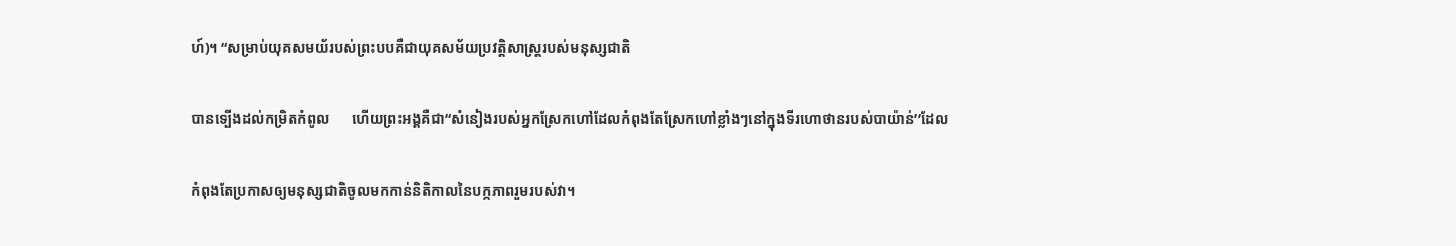ហ៍)។ “សម្រាប់យុគសមយ័របស់ព្រះបបគឺជាយុគសម័យប្រវត្តិសាស្ត្ររបស់មនុស្សជាតិ

បានទ្បើងដល់កម្រិតកំពូល      ហើយព្រះអង្គគឺជា“សំនៀងរបស់អ្នកស្រែកហៅដែលកំពុងតែស្រែកហៅខ្លាំងៗនៅក្នុងទីរហោថានរបស់បាយ៉ាន់’’ដែល

កំពុងតែប្រកាសឲ្យមនុស្សជាតិចូលមកកាន់និតិកាលនៃបក្កភាពរួមរបស់វា។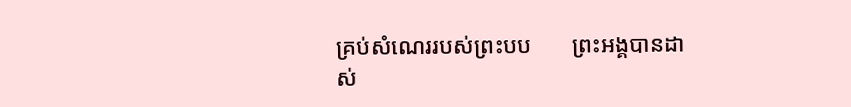គ្រប់សំណេររបស់ព្រះបប       ព្រះអង្គបានដាស់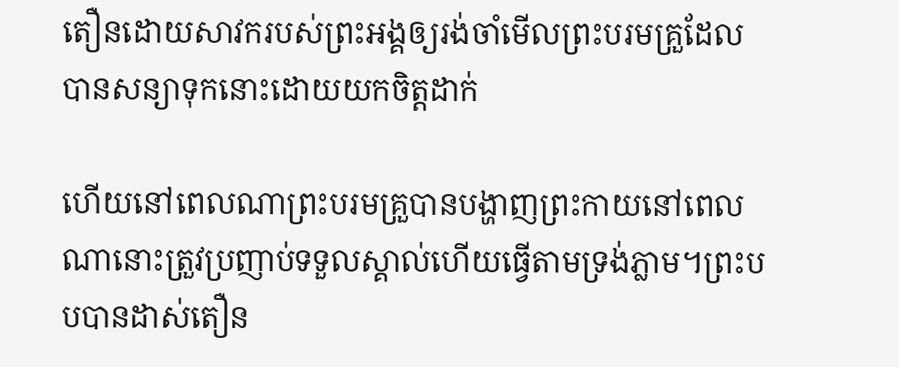តឿនដោយសាវករបស់ព្រះអង្គឲ្យរង់ចាំមើលព្រះបរមគ្រួដែលបានសន្យាទុកនោះដោយយកចិត្តដាក់

ហើយនៅពេលណាព្រះបរមគ្រួបានបង្ហាញព្រះកាយនៅពេលណានោះត្រួវប្រញាប់ទទួលស្គាល់ហើយធ្វើតាមទ្រង់ភ្លាម។ព្រះបបបានដាស់តឿន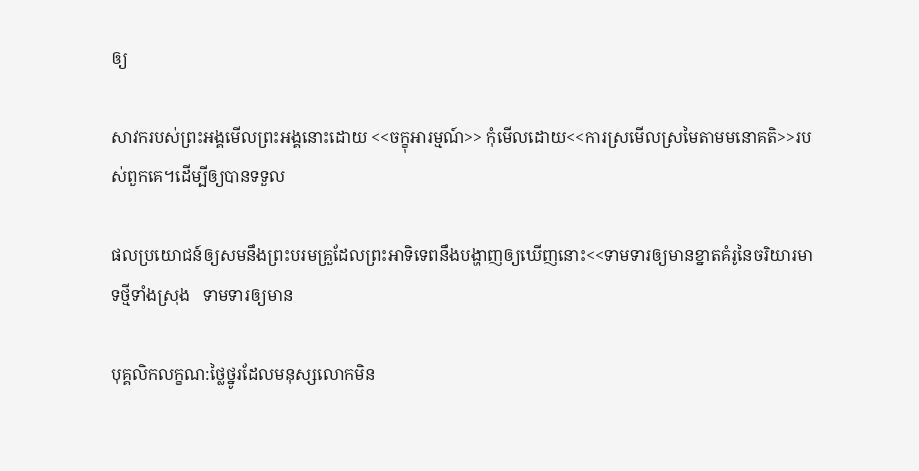ឲ្យ

សាវករបស់ព្រះអង្គមើលព្រះអង្គនោះដោយ <<ចក្ខុអារម្មណ៍>> កុំមើលដោយ<<ការស្រមើលស្រមៃតាមមនោគតិ>>របស់ពួកគេ។ដើម្បីឲ្យបានទទួល

ផលប្រយោជន៍ឲ្យសមនឹងព្រះបរមគ្រួដែលព្រះអាទិទេពនឹងបង្ហាញឲ្យឃើញនោះ<<ទាមទារឲ្យមានខ្នាតគំរូនៃចរិយារមាទថ្មីទាំងស្រុង   ទាមទារឲ្យមាន

បុគ្គលិកលក្ខណ:ថ្លៃថ្នូរដែលមនុស្សលោកមិន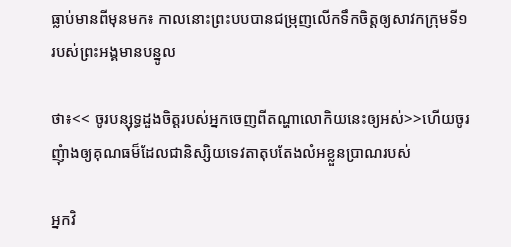ធ្លាប់មានពីមុនមក៖ កាលនោះព្រះបបបានជម្រុញលើកទឹកចិត្តឲ្យសាវកក្រុមទី១របស់ព្រះអង្គមានបន្នូល

ថា៖<< ចូរបន្សុទ្ធដួងចិត្តរបស់អ្នកចេញពីតណ្ហាលោកិយនេះឲ្យអស់>>ហើយចូរញុំាងឲ្យគុណធម៏ដែលជានិស្សិយទេវតាតុបតែងលំអខ្លួនប្រាណរបស់

អ្នកវិ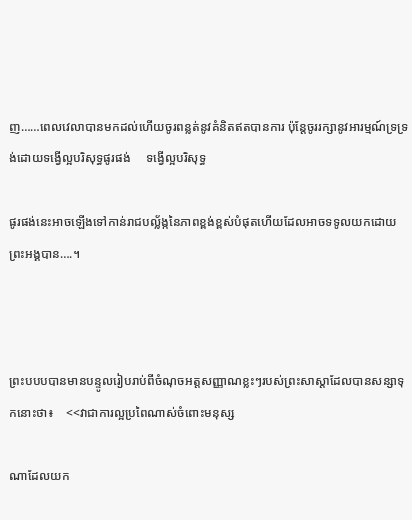ញ……ពេលវេលាបានមកដល់ហើយចូរពន្លត់នូវគំនិតឥតបានការ ប៉ុន្តែចូររក្សានូវអារម្មណ៍ទ្រទ្រង់ដោយទង្វើល្អបរិសុទ្ធផូរផង់     ទង្វើល្អបរិសុទ្ធ

ផូរផង់នេះអាចឡើងទៅកាន់រាជបល្ល័ង្កនៃភាពខ្ពង់ខ្ពស់បំផុតហើយដែលអាចទទូលយកដោយព្រះអង្គបាន….។



ព្រះបបបបានមានបន្ទូលរៀបរាប់ពីចំណុចអត្តសញ្ញាណខ្លះៗរបស់ព្រះសាស្តាដែលបានសន្សាទុកនោះថា៖    <<វាជាការល្អប្រពៃណាស់ចំពោះមនុស្ស

ណាដែលយក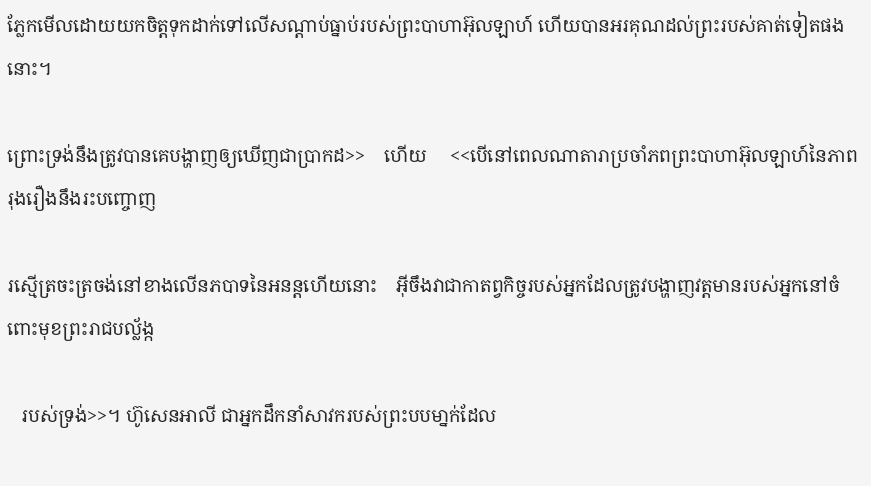ភ្លែកមើលដោយយកចិត្តទុកដាក់ទៅលើសណ្តាប់ធ្នាប់របស់ព្រះបាហាអ៊ុលឡាហ៍ ហើយបានអរគុណដល់ព្រះរបស់គាត់ទៀតផងនោះ។

ព្រោះទ្រង់នឹងត្រូវបានគេបង្ហាញឲ្យឃើញជាបា្រកដ>>    ហើយ     <<បើនៅពេលណាតារាប្រចាំភពព្រះបាហាអ៊ុលឡាហ៍នៃភាពរុងរឿងនឹងរះបញ្ចោញ

រស្មើត្រចះត្រចង់នៅខាងលើនភបាទនៃអនន្តហើយនោះ    អ៊ីចឹងវាជាកាតព្វកិច្ចរបស់អ្នកដែលត្រូវបង្ហាញវត្តមានរបស់អ្នកនៅចំពោះមុខព្រះរាជបល្ល័ង្ក

   របស់ទ្រង់>>។ ហ៊ូសេនអាលី ជាអ្នកដឹកនាំសាវករបស់ព្រះបបមា្នក់ដែល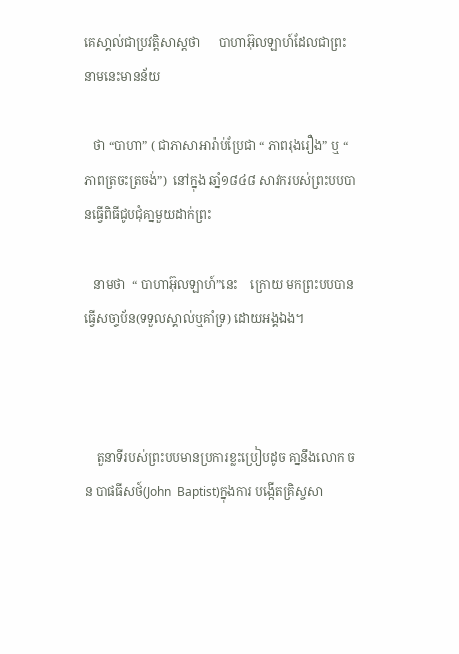គេសា្គល់ជាប្រវតិ្តសាស្តថា      បាហាអ៊ុលឡាហ៍ដែលជាព្រះនាមនេះមានន័យ

   ថា “បាហា” ( ជាភាសាអារ៉ាប់ប្រែជា “ ភាពរុងរឿង” ឬ “ ភាពត្រចះត្រចង់”)  នៅក្នុង ឆាំ្ន១៨៤៨ សាវករបស់ព្រះបបបានធ្វើពិធីជូបជុំគា្នមួយដាក់ព្រះ

   នាមថា  “ បាហាអ៊ុលឡាហ៍”នេះ    ក្រោយ មកព្រះបបបានធើ្វសចា្ទប័ន(ទទួលស្គាល់ឬគាំទ្រ) ដោយអង្គឯង។



    តួនាទីរបស់ព្រះបបមានប្រការខ្លះប្រៀបដូច គា្ននឹងលោក ចន បាផធីសថ៍(John  Baptist)ក្នុងការ បងើ្កតគ្រិស្ចសា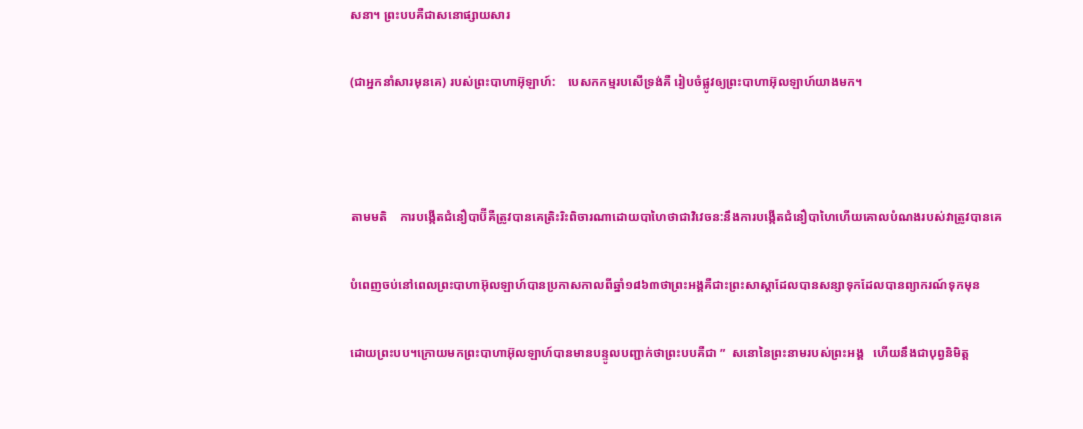សនា។ ព្រះបបគឺជាសនោផ្សាយសារ

(ជាអ្នកនាំសារមុនគេ) របស់ព្រះបាហាអ៊ុឡាហ៍:    បេសកកម្មរបសើទ្រង់គឺ រៀបចំផ្លូវឲ្យព្រះបាហាអ៊ុលឡាហ៍យាងមក។



តាមមតិ    ការបង្កើតជំនឿបាប៊ីគឺត្រូវបានគេត្រិះរិះពិចារណាដោយបាហៃថាជាវិវេចន:នឹងការបង្កើតជំនឿបាហៃហើយគោលបំណងរបស់វាត្រូវបានគេ

បំពេញចប់នៅពេលព្រះបាហាអ៊ុលឡាហ៍បានប្រកាសកាលពីឆ្នាំ១៨៦៣ថាព្រះអង្គគឺជាះព្រះសាស្តាដែលបានសន្សាទុកដែលបានព្យាករណ៍ទុកមុន

ដោយព្រះបប។ក្រោយមកព្រះបាហាអ៊ុលឡាហ៍បានមានបន្ទូលបញ្ជាក់ថាព្រះបបគឺជា ”  សនោនៃព្រះនាមរបស់ព្រះអង្គ   ហើយនឹងជាបុព្វនិមិត្ត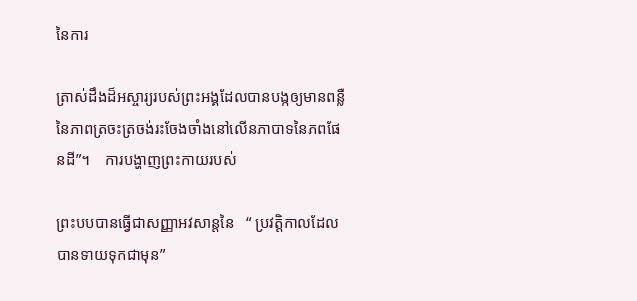នៃការ

ត្រាស់ដឹងដ៏អស្ចារ្យរបស់ព្រះអង្គដែលបានបង្កឲ្យមានពន្លឺនៃភាពត្រចះត្រចង់រះចែងចាំងនៅលើនភាបាទនៃភពផែនដី”។    ការបង្ហាញព្រះកាយរបស់

ព្រះបបបានធ្វើជាសញ្ញាអវសាន្តនៃ   “ ប្រវត្តិកាលដែលបានទាយទុកជាមុន”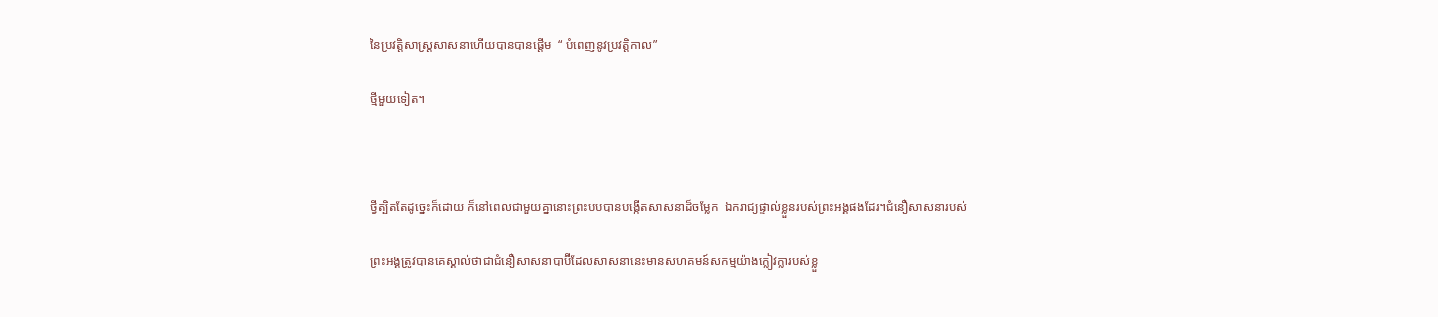នៃប្រវត្តិសាស្ត្រសាសនាហើយបានបានផ្តើម  “ បំពេញនូវប្រវត្តិកាល”

ថ្មីមួយទៀត។



ថ្វីត្បិតតែដូច្នេះក៏ដោយ ក៏នៅពេលជាមួយគ្នានោះព្រះបបបានបង្កើតសាសនាដ៏ចម្លែក  ឯករាជ្យផ្ទាល់ខ្លួនរបស់ព្រះអង្គផងដែរ។ជំនឿសាសនារបស់

ព្រះអង្គត្រូវបានគេស្គាល់ថាជាជំនឿសាសនាបាប៊ីដែលសាសនានេះមានសហគមន៍សកម្មយ៉ាងក្លៀវក្លារបស់ខ្លួ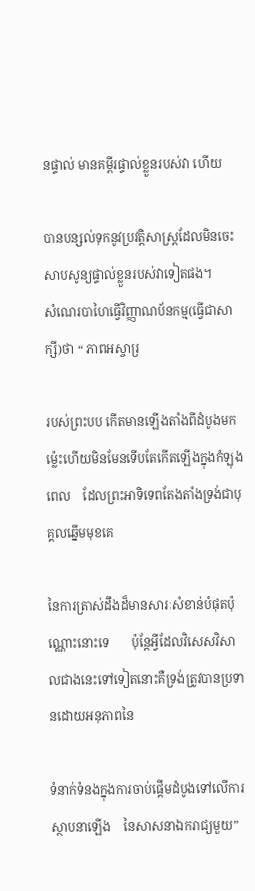នផ្ទាល់ មានគម្ពីរផ្ទាល់ខ្លួនរបស់វា ហើយ

បានបន្សល់ទុកនូវប្រវត្តិសាស្រ្តដែលមិនចេះសាបសូន្យផ្ទាល់ខ្លួនរបស់វាទៀតផង។       សំណេរបាហៃធ្វើវិញ្ញាណប័នកម្ម(ធ្វើជាសាក្សី)ថា “ ភាពអស្ចារ្រ

របស់ព្រះបប កើតមានឡើងតាំងពីដំបូងមកម៉្លេះហើយមិនមែនទើបតែកើតឡើងក្នុងកំឡុងពេល    ដែលព្រះអាទិទេពតែងតាំងទ្រង់ជាបុគ្គលឆ្នើមមុខគេ

នៃការត្រាស់ដឹងដ៏មានសារៈសំខាន់បំផុតប៉ុណ្ណោះនោះទេ       ប៉ុន្តែអ្វីដែលវិសេសវិសាលជាងនេះទៅទៀតនោះគឺទ្រង់ត្រូវបានប្រទានដោយអនុភាពនៃ

ទំនាក់ទំនងក្នុងការចាប់ផ្តើមដំបូងទៅលើការស្ថាបនាឡើង    នៃសាសនាឯករាជ្យមួយ”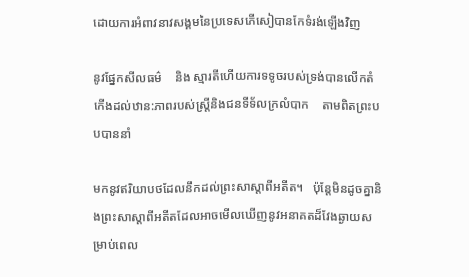ដោយការអំពាវនាវសង្គមនៃប្រទេសភើសៀបានកែទំរង់ឡើងវិញ

នូវផ្នែកសីលធម៌    និង ស្មារតីហើយការទទូចរបស់ទ្រង់បានលើកតំកើងដល់ឋាន:ភាពរបស់ស្ត្រីនិងជនទីទ័លក្រលំបាក    តាមពិតព្រះបបបាននាំ

មកនូវឥរិយាបថដែលនឹកដល់ព្រះសាស្តាពីអតីត។   ប៉ុន្តែមិនដូចគ្នានិងព្រះសាស្តាពីអតីតដែលអាចមើលឃើញនូវអនាគតដ៏វែងឆ្ងាយសម្រាប់ពេល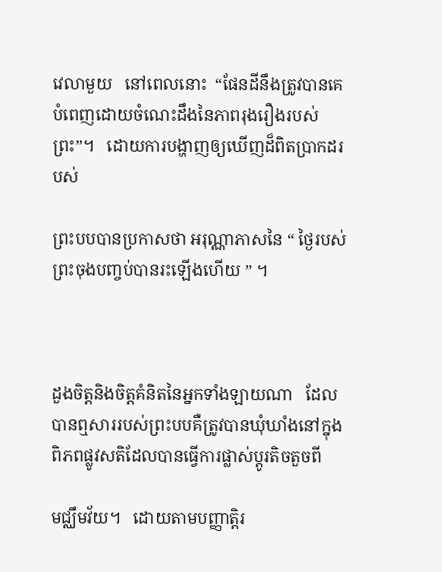វេលាមួយ   នៅពេលនោះ  “ផែនដីនឹងត្រូវបានគេបំពេញដោយចំណេះដឹងនៃភាពរុងរឿងរបស់ព្រះ”។   ដោយការបង្ហាញឲ្យឃើញដ៏ពិតប្រាកដរបស់

ព្រះបបបានប្រកាសថា អរុណ្ណាភាសនៃ “ ថ្ងៃរបស់ព្រះចុងបញ្ចប់បានរះឡើងហើយ ” ។



ដួងចិត្តនិងចិត្តគំនិតនៃអ្នកទាំងឡាយណា   ដែលបានឮសាររបស់ព្រះបបគឺត្រូវបានឃុំឃាំងនៅក្នុងពិភពផ្លូវសតិដែលបានធ្វើការផ្លាស់ប្តូរតិចតួចពី

មជ្ឈឹមវ័យ។   ដោយតាមបញ្ញាត្តិរ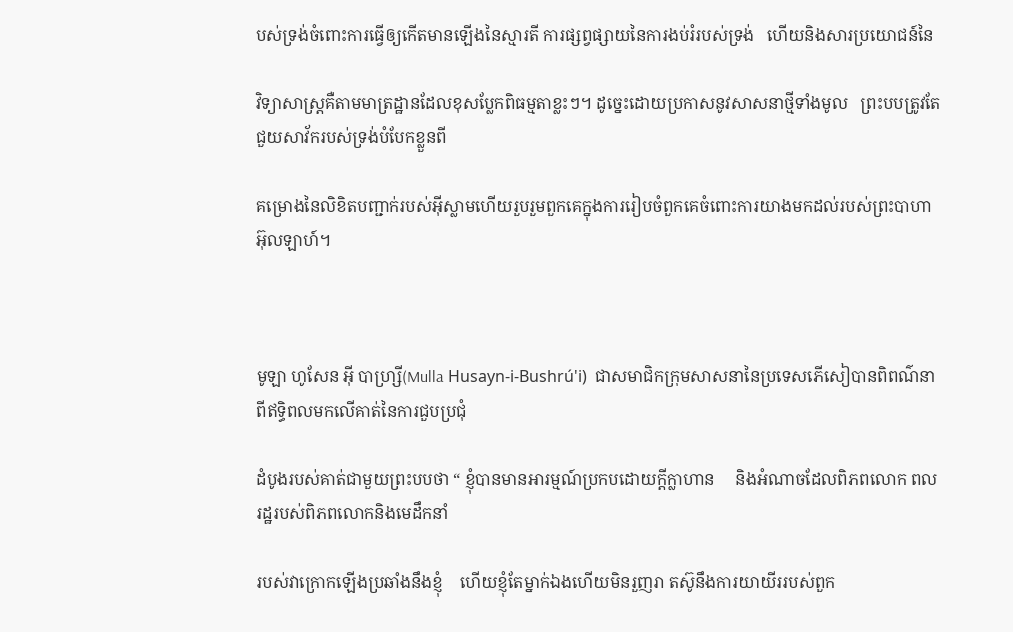បស់ទ្រង់ចំពោះការធ្វើឲ្យកើតមានឡើងនៃស្មារតី ការផ្សព្វផ្សាយនៃការងប់រំរបស់ទ្រង់   ហើយនិងសារប្រយោជន៍នៃ

វិទ្យាសាស្ត្រគឺតាមមាត្រដ្ឋានដែលខុសប្លែកពិធម្មតាខ្លះៗ។ ដូច្នេះដោយប្រកាសនូវសាសនាថ្មីទាំងមូល   ព្រះបបត្រូវតែជួយសាវ័ករបស់ទ្រង់បំបែកខ្លួនពី

គម្រោងនៃលិខិតបញ្ជាក់របស់អ៊ីស្លាមហើយរួបរួមពួកគេក្នុងការរៀបចំពួកគេចំពោះការយាងមកដល់របស់ព្រះបាហាអ៊ុលឡាហ៍។



មូឡា ហូសែន អ៊ី បាហ្ស្រី(Mulla Husayn-i-Bushrú'i)  ជាសមាជិកក្រុមសាសនានៃប្រទេសភើសៀបានពិពណ៌នាពីឥទ្ធិពលមកលើគាត់នៃការជួបប្រជុំ

ដំបូងរបស់គាត់ជាមួយព្រះបបថា “ ខ្ញុំបានមានអារម្មណ៍ប្រកបដោយក្តីក្លាហាន     និងអំណាចដែលពិភពលោក ពលរដ្ឋរបស់ពិភពលោកនិងមេដឹកនាំ

របស់វាក្រោកឡើងប្រឆាំងនឹងខ្ញុំ    ហើយខ្ញុំតែម្នាក់ឯងហើយមិនរួញរា តស៊ូនឹងការយាយីររបស់ពួក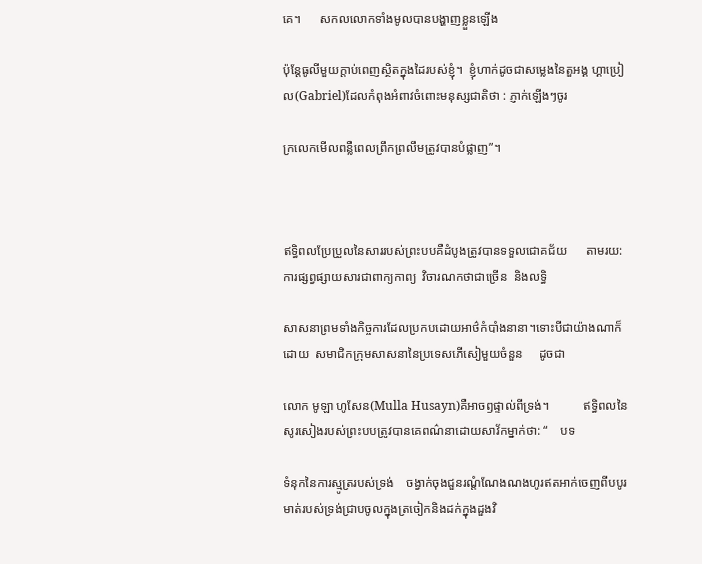គេ។      សកលលោកទាំងមូលបានបង្ហាញខ្លួនឡើង

ប៉ុន្តែធូលីមួយក្តាប់ពេញស្ថិតក្នុងដៃរបស់ខ្ញុំ។  ខ្ញុំហាក់ដូចជាសម្លេងនៃតួអង្គ ហ្គាប្រៀល(Gabriel)ដែលកំពុងអំពាវចំពោះមនុស្សជាតិថា : ភ្ញាក់ឡើងៗចូរ

ក្រលេកមើលពន្លឺពេលព្រឹកព្រលឹមត្រូវបានបំផ្លាញ”។



ឥទ្ធិពលប្រែប្រួលនៃសាររបស់ព្រះបបគឺដំបូងត្រូវបានទទួលជោគជ័យ      តាមរយ:ការផ្សព្វផ្សាយសារជាពាក្យកាព្យ  វិចារណកថាជាច្រើន  និងលទ្ធិ

សាសនាព្រមទាំងកិច្ចការដែលប្រកបដោយអាថ៌កំបាំងនានា។ទោះបីជាយ៉ាងណាក៏ដោយ  សមាជិកក្រុមសាសនានៃប្រទេសភើសៀមួយចំនួន     ដូចជា

លោក មូឡា ហូសែន(Mulla Husayn)គឺអាចឭផ្ទាល់ពីទ្រង់។           ឥទ្ធិពលនៃសូរសៀងរបស់ព្រះបបត្រូវបានគេពណ៌នាដោយសាវ័កម្នាក់ថា: “    បទ

ទំនុកនៃការស្មូត្ររបស់ទ្រង់    ចង្វាក់ចុងជួនរណ្តំណែងណងហូរឥតអាក់ចេញពីបបូរមាត់របស់ទ្រង់ជ្រាបចូលក្នុងត្រចៀកនិងដក់ក្នុងដួងវិ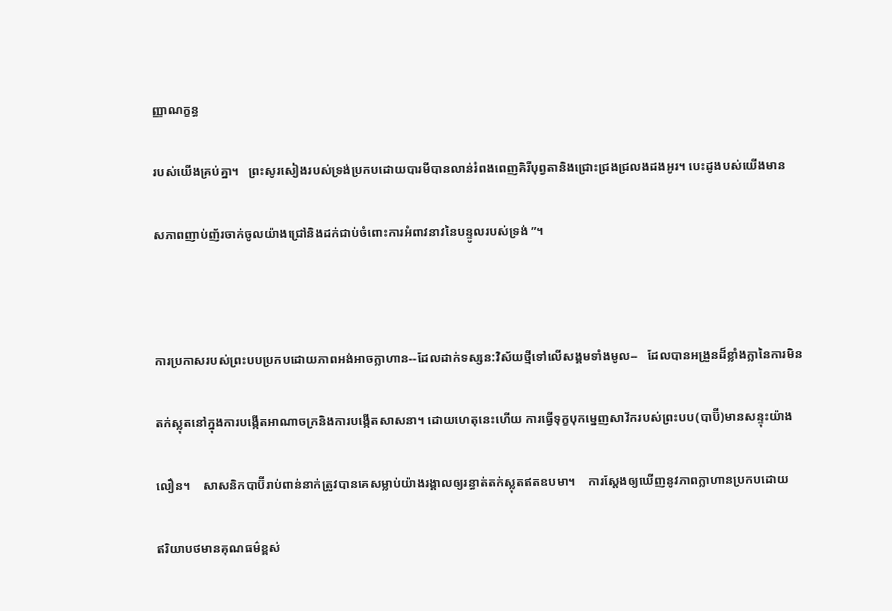ញ្ញាណក្ខន្ធ

របស់យើងគ្រប់គ្នា។   ព្រះសូរសៀងរបស់ទ្រង់ប្រកបដោយបារមីបានលាន់រំពងពេញគិរីបុព្វតានិងជ្រោះជ្រងជ្រលងដងអូរ។ បេះដូងបស់យើងមាន

សភាពញាប់ញ័រចាក់ចូលយ៉ាងជ្រៅនិងដក់ជាប់ចំពោះការអំពាវនាវនៃបន្ទូលរបស់ទ្រង់ ”។



ការប្រកាសរបស់ព្រះបបប្រកបដោយភាពអង់អាចក្លាហាន--ដែលដាក់ទស្សន:វិស័យថ្មីទៅលើសង្គមទាំងមូល--   ដែលបានអង្រួនដ៏ខ្លាំងក្លានៃការមិន

តក់ស្លុតនៅក្នុងការបង្កើតអាណាចក្រនិងការបង្កើតសាសនា។ ដោយហេតុនេះហើយ ការធ្វើទុក្ខបុកម្នេញសាវ័ករបស់ព្រះបប(បាប៊ី)មានសន្ទុះយ៉ាង

លឿន។    សាសនិកបាប៊ីរាប់ពាន់នាក់ត្រូវបានគេសម្លាប់យ៉ាងរង្គាលឲ្យរន្ធាត់តក់ស្លុតឥតឧបមា។    ការស្តែងឲ្យឃើញនូវភាពក្លាហានប្រកបដោយ

ឥរិយាបថមានគុណធម៌ខ្ពស់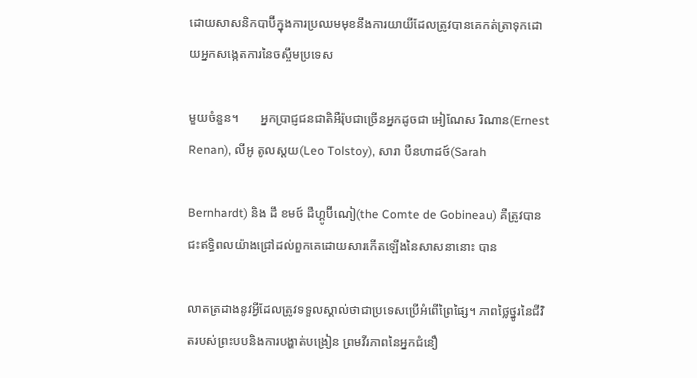ដោយសាសនិកបាប៊ីក្នុងការប្រឈមមុខនឹងការយាយីដែលត្រូវបានគេកត់ត្រាទុកដោយអ្នកសង្កេតការនៃចស្ចឹមប្រទេស

មួយចំនួន។       អ្នកប្រាជ្ញជនជាតិអឺរ៉ុបជាច្រើនអ្នកដូចជា អៀណែស រិណាន(Ernest Renan), លីអូ តូលស្តយ(Leo Tolstoy), សារា បឺនហាដថ៍(Sarah

Bernhardt) និង ដឹ ខមថ៍ ដឺហ្គូប៊ីណៀ(the Comte de Gobineau) គឺត្រូវបានជះឥទ្ធិពលយ៉ាងជ្រៅដល់ពួកគេដោយសារកើតឡើងនៃសាសនានោះ បាន

លាតត្រដាងនូវអ្វីដែលត្រូវទទួលស្គាល់ថាជាប្រទេសប្រើអំពើព្រៃផ្សៃ។ ភាពថ្លៃថ្នូរនៃជីវិតរបស់ព្រះបបនិងការបង្ហាត់បង្រៀន ព្រមវីរភាពនៃអ្នកជំនឿ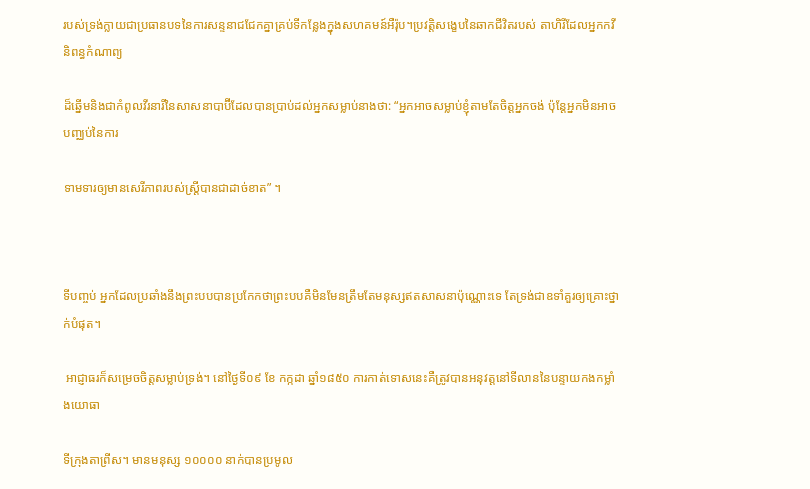របស់ទ្រង់ក្លាយជាប្រធានបទនៃការសន្ទនាជជែកគ្នាគ្រប់ទីកន្លែងក្នុងសហគមន៍អឺរ៉ុប។ប្រវត្តិសង្ខេបនៃឆាកជីវិតរបស់ តាហិរីដែលអ្នកកវីនិពន្ធកំណាព្យ

ដ៏ឆ្នើមនិងជាកំពូលវីរនារីនៃសាសនាបាប៊ីដែលបានប្រាប់ដល់អ្នកសម្លាប់នាងថា: “អ្នកអាចសម្លាប់ខ្ញុំតាមតែចិត្តអ្នកចង់ ប៉ុន្តែអ្នកមិនអាចបញ្ឈប់នៃការ

ទាមទារឲ្យមានសេរីភាពរបស់ស្រ្តីបានជាដាច់ខាត” ។



ទីបញ្ចប់ អ្នកដែលប្រឆាំងនឹងព្រះបបបានប្រកែកថាព្រះបបគឺមិនមែនត្រឹមតែមនុស្សឥតសាសនាប៉ុណ្ណោះទេ តែទ្រង់ជាឧទាំគួរឲ្យគ្រោះថ្នាក់បំផុត។

 អាជ្ញាធរក៏សម្រេចចិត្តសម្លាប់ទ្រង់។ នៅថ្ងៃទី០៩ ខែ កក្កដា ឆ្នាំ១៨៥០ ការកាត់ទោសនេះគឺត្រូវបានអនុវត្តនៅទីលាននៃបន្ទាយកងកម្លាំងយោធា

ទីក្រុងតាព្រីស។ មានមនុស្ស ១០០០០ នាក់បានប្រមូល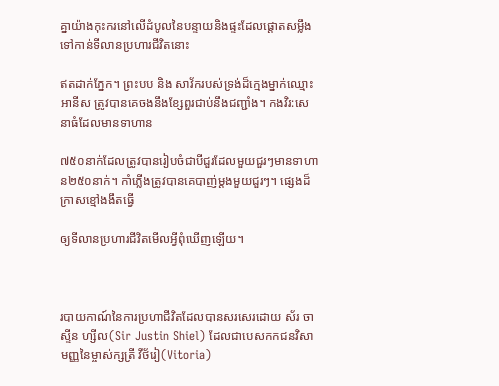គ្នាយ៉ាងកុះករនៅលើដំបូលនៃបន្ទាយនិងផ្ទះដែលផ្តោតសម្លឹងទៅកាន់ទីលានប្រហារជីវិតនោះ

ឥតដាក់ភ្នែក។ ព្រះបប និង សាវ័ករបស់ទ្រង់ដ៏ក្មេងម្នាក់ឈ្មោះ អានីស ត្រូវបានគេចងនឹងខ្សែពួរជាប់នឹងជញ្ជាំង។ កងវិរ:សេនាធំដែលមានទាហាន

៧៥០នាក់ដែលត្រូវបានរៀបចំជាបីជួរដែលមួយជួរៗមានទាហាន២៥០នាក់។ កាំភ្លើងត្រូវបានគេបាញ់ម្តងមួយជួរៗ។ ផ្សេងដ៏ក្រាសខ្មៅងងឹតធ្វើ

ឲ្យទីលានប្រហារជីវិតមើលអ្វីពុំឃើញឡើយ។



របាយកាណ៍នៃការប្រហាជីវិតដែលបានសរសេរដោយ ស័រ ចាស្ទីន ហ្សីល(Sir Justin Shiel) ដែលជាបេសកកជនវិសាមញ្ញនៃម្ចាស់ក្សត្រី វីថ័រៀ(Vitoria)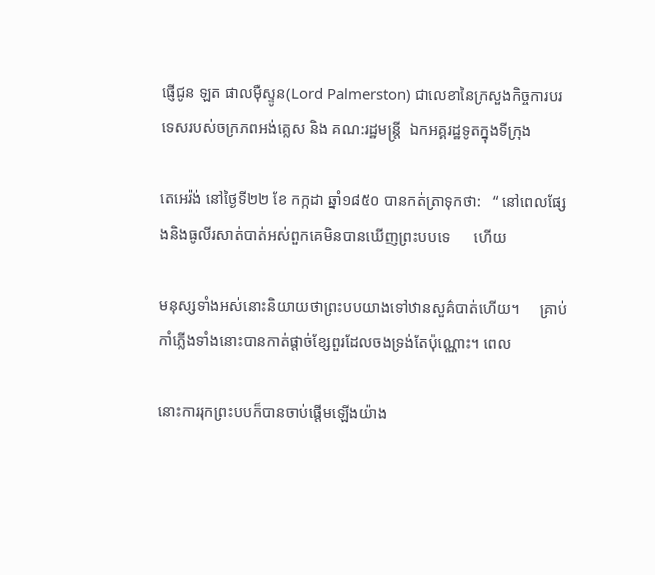ផ្ញើជូន ឡត ផាលម៉ឺស្ទូន(Lord Palmerston) ជាលេខានៃក្រសួងកិច្ចការបរទេសរបស់ចក្រភពអង់គ្លេស និង គណ:រដ្ឋមន្រ្តី  ឯកអគ្គរដ្ឋទូតក្នុងទីក្រុង

តេអេរ៉ង់ នៅថ្ងៃទី២២ ខែ កក្កដា ឆ្នាំ១៨៥០ បានកត់ត្រាទុកថា:   “ នៅពេលផ្សែងនិងធូលីរសាត់បាត់អស់ពួកគេមិនបានឃើញព្រះបបទេ      ហើយ

មនុស្សទាំងអស់នោះនិយាយថាព្រះបបយាងទៅឋានសួគ៌បាត់ហើយ។     គ្រាប់កាំភ្លើងទាំងនោះបានកាត់ផ្តាច់ខ្សែពួរដែលចងទ្រង់តែប៉ុណ្ណោះ។ ពេល

នោះការរុកព្រះបបក៏បានចាប់ផ្តើមឡើងយ៉ាង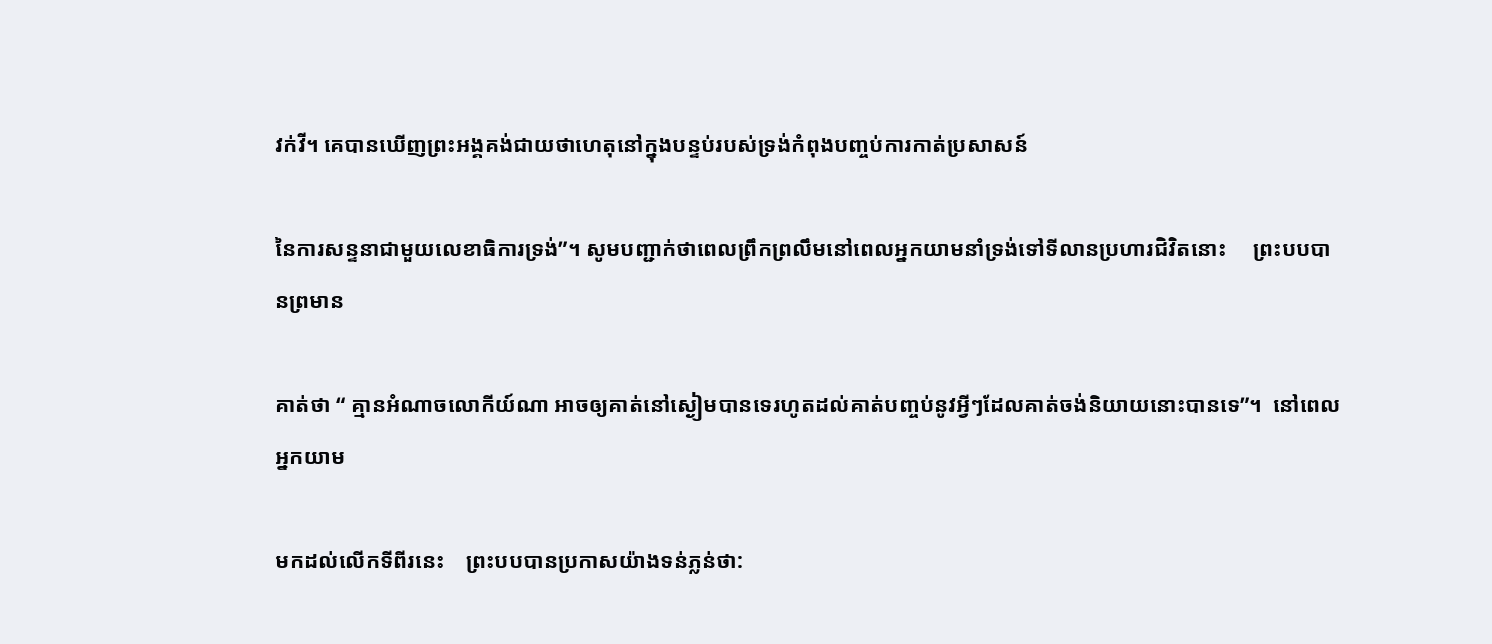វក់វី។ គេបានឃើញព្រះអង្គគង់ជាយថាហេតុនៅក្នុងបន្ទប់របស់ទ្រង់កំពុងបញ្ចប់ការកាត់ប្រសាសន៍

នៃការសន្ទនាជាមួយលេខាធិការទ្រង់”។ សូមបញ្ជាក់ថាពេលព្រឹកព្រលឹមនៅពេលអ្នកយាមនាំទ្រង់ទៅទីលានប្រហារជិវិតនោះ     ព្រះបបបានព្រមាន

គាត់ថា “ គ្មានអំណាចលោកីយ៍ណា អាចឲ្យគាត់នៅស្ងៀមបានទេរហូតដល់គាត់បញ្ចប់នូវអ្វីៗដែលគាត់ចង់និយាយនោះបានទេ”។  នៅពេលអ្នកយាម

មកដល់លើកទីពីរនេះ    ព្រះបបបានប្រកាសយ៉ាងទន់ភ្លន់ថា: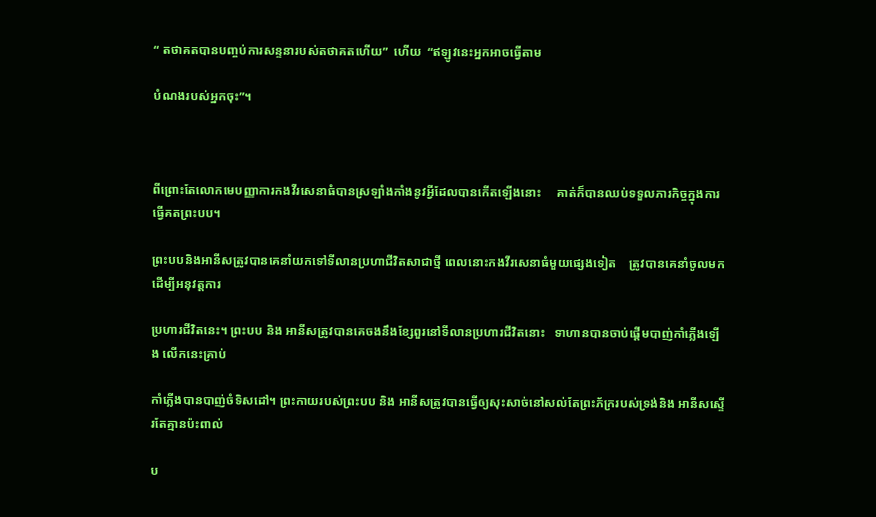“ តថាគតបានបញ្ចប់ការសន្ទនារបស់តថាគតហើយ”  ហើយ  “ឥឡូវនេះអ្នកអាចធ្វើតាម

បំណងរបស់អ្នកចុះ”។



ពីព្រោះតែលោកមេបញ្ញាការកងវីរសេនាធំបានស្រឡាំងកាំងនូវអ្វីដែលបានកើតឡើងនោះ     គាត់ក៏បានឈប់ទទួលភារកិច្ចក្នុងការធ្វើគតព្រះបប។

ព្រះបបនិងអានីសត្រូវបានគេនាំយកទៅទីលានប្រហាជីវិតសាជាថ្មី ពេលនោះកងវីរសេនាធំមួយផ្សេងទៀត    ត្រូវបានគេនាំចូលមកដើម្បីអនុវត្តការ

ប្រហារជីវិតនេះ។ ព្រះបប និង អានីសត្រូវបានគេចងនឹងខ្សែពួរនៅទីលានប្រហារជីវិតនោះ   ទាហានបានចាប់ផ្តើមបាញ់កាំភ្លើងឡើង លើកនេះគ្រាប់

កាំភ្លើងបានបាញ់ចំទិសដៅ។ ព្រះកាយរបស់ព្រះបប និង អានីសត្រូវបានធ្វើឲ្យសុះសាច់នៅសល់តែព្រះភ័ក្ររបស់ទ្រង់និង អានីសស្ទើរតែគ្មានប៉ះពាល់

ប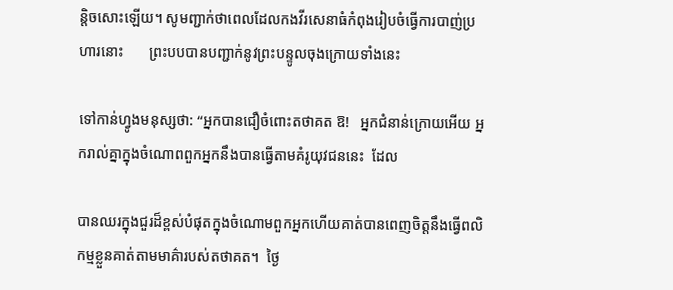ន្តិចសោះឡើយ។ សូមញ្ជាក់ថាពេលដែលកងវីរសេនាធំកំពុងរៀបចំធ្វើការបាញ់ប្រហារនោះ       ព្រះបបបានបញ្ជាក់នូវព្រះបន្ទូលចុងក្រោយទាំងនេះ

ទៅកាន់ហ្វូងមនុស្សថា: “អ្នកបានជឿចំពោះតថាគត ឱ!   អ្នកជំនាន់ក្រោយអើយ អ្នករាល់គ្នាក្នុងចំណោពពួកអ្នកនឹងបានធ្វើតាមគំរូយុវជននេះ  ដែល

បានឈរក្នុងជួរដ៏ខ្ពស់បំផុតក្នុងចំណោមពួកអ្នកហើយគាត់បានពេញចិត្តនឹងធ្វើពលិកម្មខ្លួនគាត់តាមមាគ៌ារបស់តថាគត។  ថ្ងៃ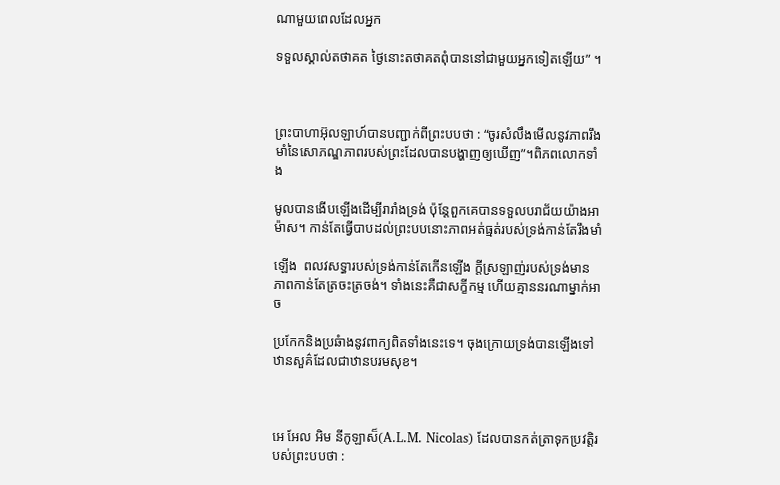ណាមួយពេលដែលអ្នក

ទទួលស្គាល់តថាគត ថ្ងៃនោះតថាគតពុំបាននៅជាមួយអ្នកទៀតឡើយ” ។



ព្រះបាហាអ៊ុលឡាហ៍បានបញ្ជាក់ពីព្រះបបថា : “ចូរសំលឹងមើលនូវភាពរឹងមាំនៃសោភណ្ឌភាពរបស់ព្រះដែលបានបង្ហាញឲ្យឃើញ”។ពិភពលោកទាំង

មូលបានងើបឡើងដើម្បីរារាំងទ្រង់ ប៉ុន្តែពួកគេបានទទួលបរាជ័យយ៉ាងអាម៉ាស។ កាន់តែធ្វើបាបដល់ព្រះបបនោះភាពអត់ធ្មត់របស់ទ្រង់កាន់តែរឹងមាំ

ឡើង  ពលវសទ្ធារបស់ទ្រង់កាន់តែកើនឡើង ក្តីស្រឡាញ់របស់ទ្រង់មានភាពកាន់តែត្រចះត្រចង់។ ទាំងនេះគឺជាសក្ខីកម្ម ហើយគ្មាននរណាម្នាក់អាច

ប្រកែកនិងប្រឆំាងនូវពាក្យពិតទាំងនេះទេ។ ចុងក្រោយទ្រង់បានឡើងទៅឋានសួគ៌ដែលជាឋានបរមសុខ។



អេ អែល អិម នីកូឡាស៏(A.L.M. Nicolas) ដែលបានកត់ត្រាទុកប្រវត្តិរបស់ព្រះបបថា :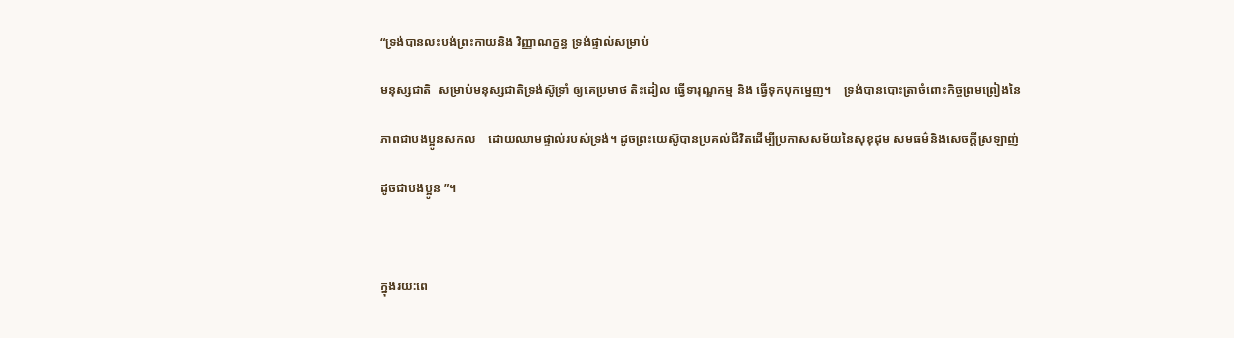“ទ្រង់បានលះបង់ព្រះកាយនិង វិញ្ញាណក្ខន្ធ ទ្រង់ផ្ទាល់សម្រាប់

មនុស្សជាតិ  សម្រាប់មនុស្សជាតិទ្រង់ស៊ូទ្រាំ ឲ្យគេប្រមាថ តិះដៀល ធ្វើទារុណ្ឌកម្ម និង ធ្វើទុកបុកម្នេញ។    ទ្រង់បានបោះត្រាចំពោះកិច្ចព្រមព្រៀងនៃ

ភាពជាបងប្អូនសកល    ដោយឈាមផ្ទាល់របស់ទ្រង់។ ដូចព្រះយេស៊ូបានប្រគល់ជីវិតដើម្បីប្រកាសសម័យនៃសុខុដុម សមធម៌និងសេចក្តីស្រឡាញ់

ដូចជាបងប្អូន ”។



ក្នុងរយ:ពេ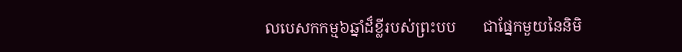លបេសកកម្ម៦ឆ្នាំដ៏ខ្លីរបស់ព្រះបប       ជាផ្នែកមួយនៃនិមិ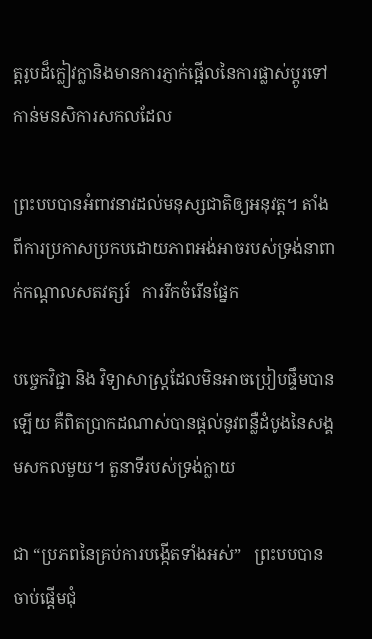ត្តរូបដ៏ក្លៀវក្លានិងមានការភ្ញាក់ផ្អើលនៃការផ្លាស់ប្តូរទៅកាន់មនសិការសកលដែល

ព្រះបបបានអំពាវនាវដល់មនុស្សជាតិឲ្យអនុវត្ត។ តាំងពីការប្រកាសប្រកបដោយភាពអង់អាចរបស់ទ្រង់នាពាក់កណ្តាលសតវត្សរ៍   ការរីកចំរើនផ្នែក

បច្ចេកវិជ្ជា និង វិទ្យាសាស្រ្តដែលមិនអាចប្រៀបផ្ទឹមបានឡើយ គឺពិតប្រាកដណាស់បានផ្តល់នូវពន្លឺដំបូងនៃសង្គមសកលមួយ។ តួនាទីរបស់ទ្រង់ក្លាយ

ជា “ប្រភពនៃគ្រប់ការបង្កើតទាំងអស់”   ព្រះបបបានចាប់ផ្តើមជុំ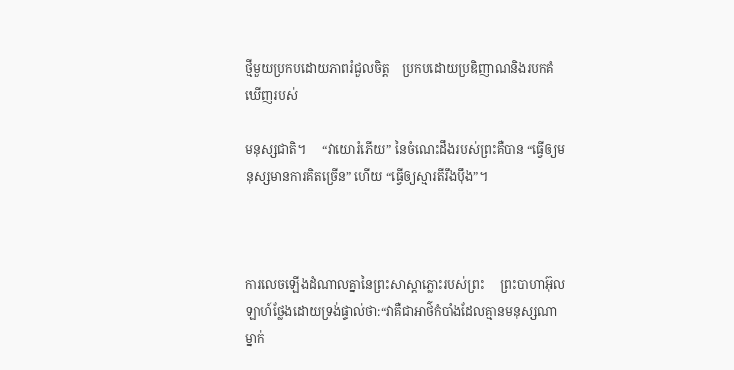ថ្មីមួយប្រកបដោយភាពរំជួលចិត្ត    ប្រកបដោយប្រឌិញាណនិងរបកគំឃើញរបស់

មនុស្សជាតិ។     “វាយោរំភើយ” នៃចំណេះដឹងរបស់ព្រះគឺបាន “ធ្វើឲ្យមនុស្សមានការគិតច្រើន” ហើយ “ធ្វើឲ្យស្មារតីរឹងប៉ឹង”។



ការលេចឡើងដំណាលគ្នានៃព្រះសាស្តាភ្លោះរបស់ព្រះ     ព្រះបាហាអ៊ុលឡាហ៍ថ្លែងដោយទ្រង់ផ្ទាល់ថា:“វាគឺជាអាថ៌កំបាំងដែលគ្មានមនុស្សណាម្នាក់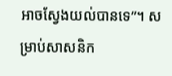អាចស្វែងយល់បានទេ”។ សម្រាប់សាសនិក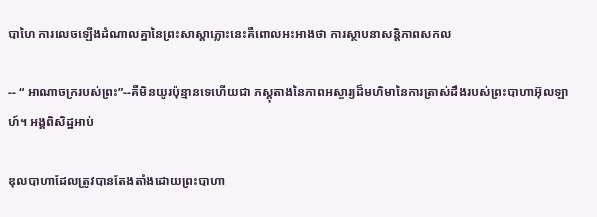បាហៃ ការលេចឡើងដំណាលគ្នានៃព្រះសាស្តាភ្លោះនេះគឺពោលអះអាងថា ការស្ថាបនាសន្តិភាពសកល

-- “ អាណាចក្ររបស់ព្រះ”--គឺមិនយូរប៉ុន្មានទេហើយជា ភស្តុតាងនៃភាពអស្ចារ្យដ៏មហិមានៃការត្រាស់ដឹងរបស់ព្រះបាហាអ៊ុលឡាហ៍។ អង្គពិសិដ្ឋអាប់

ឌុលបាហាដែលត្រូវបានតែងតាំងដោយព្រះបាហា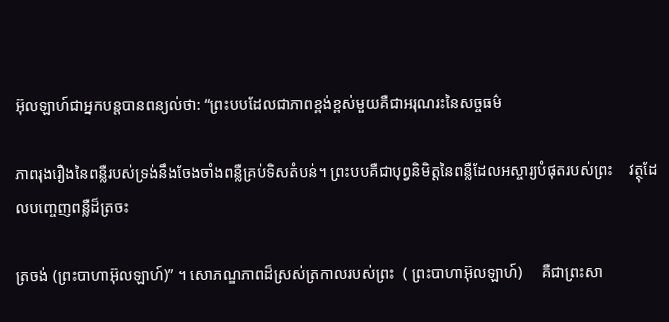អ៊ុលឡាហ៍ជាអ្នកបន្តបានពន្យល់ថា: “ព្រះបបដែលជាភាពខ្ពង់ខ្ពស់មួយគឺជាអរុណរះនៃសច្ចធម៌

ភាពរុងរឿងនៃពន្លឺរបស់ទ្រង់នឹងចែងចាំងពន្លឺគ្រប់ទិសតំបន់។ ព្រះបបគឺជាបុព្វនិមិត្តនៃពន្លឺដែលអស្ចារ្យបំផុតរបស់ព្រះ    វត្ថុដែលបញ្ចេញពន្លឺដ៏ត្រចះ

ត្រចង់ (ព្រះបាហាអ៊ុលឡាហ៍)” ។ សោភណ្ឌភាពដ៏ស្រស់ត្រកាលរបស់ព្រះ  ( ព្រះបាហាអ៊ុលឡាហ៍)     គឺជាព្រះសា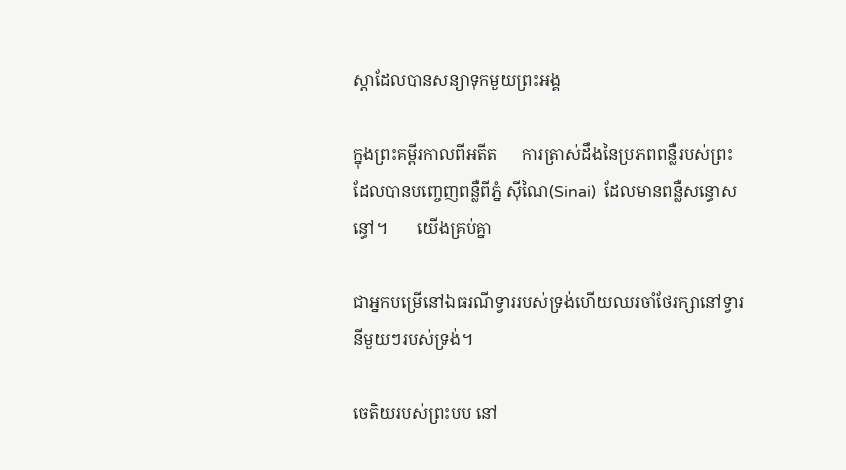ស្តាដែលបានសន្យាទុកមួយព្រះអង្គ

ក្នុងព្រះគម្ពីរកាលពីអតីត      ការត្រាស់ដឹងនៃប្រភពពន្លឺរបស់ព្រះដែលបានបញ្ចេញពន្លឺពីភ្នំ ស៊ីណៃ(Sinai)  ដែលមានពន្លឺសន្ធោសន្ធៅ។       យើងគ្រប់គ្នា

ជាអ្នកបម្រើនៅឯធរណីទ្វាររបស់ទ្រង់ហើយឈរចាំថែរក្សានៅទ្វារនីមួយៗរបស់ទ្រង់។

ចេតិយរបស់ព្រះបប នៅ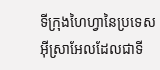ទីក្រុងហៃហ្វានៃប្រទេសអ៊ីស្រាអែលដែលជាទី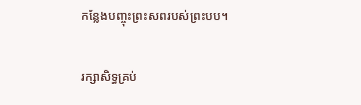កន្លែងបញ្ចុះព្រះសពរបស់ព្រះបប។

រក្សាសិទ្ធគ្រប់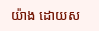យ៉ាង ដោយស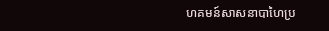ហគមន៍សាសនាបាហៃប្រ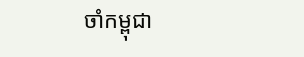ចាំកម្ពុជា